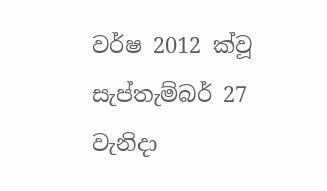වර්ෂ 2012 ක්වූ සැප්තැම්බර් 27 වැනිදා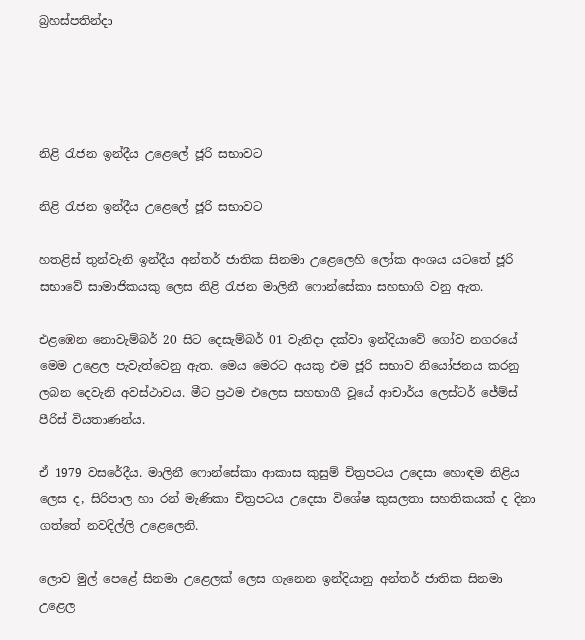බ්‍රහස්පතින්දා




නිළි රැජන ඉන්දීය උළෙලේ ජූරි සභාවට

නිළි රැජන ඉන්දීය උළෙලේ ජූරි සභාවට

හතළිස් තුන්වැනි ඉන්දීය අන්තර් ජාතික සිනමා උළෙලෙහි ලෝක අංශය යටතේ ජූරි සභාවේ සාමාජිකයකු ලෙස නිළි රැජන මාලිනී ෆොන්සේකා සහභාගි වනු ඇත.

එළඹෙන නොවැම්බර් 20 සිට දෙසැම්බර් 01 වැනිදා දක්වා ඉන්දියාවේ ගෝව නගරයේ මෙම උළෙල පැවැත්වෙනු ඇත. මෙය මෙරට අයකු එම ජූරි සභාව නියෝජනය කරනු ලබන දෙවැනි අවස්ථාවය. මීට ප්‍රථම එලෙස සහභාගී වූයේ ආචාර්ය ලෙස්ටර් ජේම්ස් පීරිස් වියතාණන්ය.

ඒ 1979 වසරේදීය. මාලිනී ෆොන්සේකා ආකාස කුසුම් චිත්‍රපටය උදෙසා හොඳම නිළිය ලෙස ද, සිරිපාල හා රන් මැණිකා චිත්‍රපටය උදෙසා විශේෂ කුසලතා සහතිකයක් ද දිනා ගත්තේ නවදිල්ලි උළෙලෙනි.

ලොව මුල් පෙළේ සිනමා උළෙලක් ලෙස ගැනෙන ඉන්දියානු අන්තර් ජාතික සිනමා උළෙල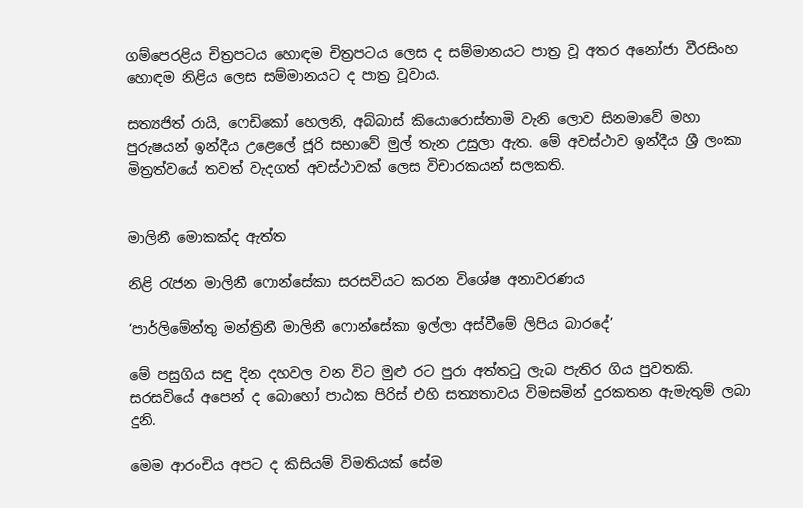ගම්පෙරළිය චිත්‍රපටය හොඳම චිත්‍රපටය ලෙස ද සම්මානයට පාත්‍ර වූ අතර අනෝජා වීරසිංහ හොඳම නිළිය ලෙස සම්මානයට ද පාත්‍ර වූවාය.

සත්‍යජිත් රායි, ෆෙඩිකෝ හෙලනි, අබ්බාස් කියොරොස්තාමි වැනි ලොව සිනමාවේ මහා පුරුෂයන් ඉන්දීය උළෙලේ ජූරි සභාවේ මුල් තැන උසුලා ඇත. මේ අවස්ථාව ඉන්දීය ශ්‍රී ලංකා මිත්‍රත්වයේ තවත් වැදගත් අවස්ථාවක් ලෙස විචාරකයන් සලකති.


මාලිනී මොකක්ද ඇත්ත

නිළි රැජන මාලිනී ෆොන්සේකා සරසවියට කරන විශේෂ අනාවරණය

‘පාර්ලිමේන්තු මන්ත්‍රිනී මාලිනී ෆොන්සේකා ඉල්ලා අස්වීමේ ලිපිය බාරදේ’

මේ පසුගිය සඳු දින දහවල වන විට මුළු රට පුරා අත්තටු ලැබ පැතිර ගිය පුවතකි. සරසවියේ අපෙන් ද බොහෝ පාඨක පිරිස් එහි සත්‍යතාවය විමසමින් දුරකතන ඇමැතුම් ලබා දුනි.

මෙම ආරංචිය අපට ද කිසියම් විමතියක් සේම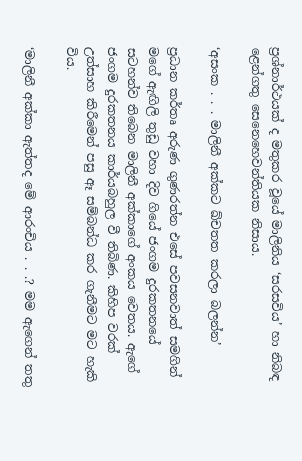ප්‍රශ්නාර්ථයක් ද මතුකර වූයේ මාලිනිය ‘සරසවිය’ හා නිබඳ ළෙන්ගතු සෙනෙහෙවන්තියක නිසාය.

‘අසංක . . . මාලිනී අක්කට ඛ්චතත කරලා බලන්න’

ප්‍රධාන කර්තෘ අරුණ ගුණරත්න එසේ පවසනවාත් සමගින් මගේ ඇඟිලි තුඩු වහා දිව ගියේ ජංගම දුරකතනයේ සටහන්ව තිබෙන මාලිනී අක්කාගේ අංකය වෙතය. ඇගේ ජංගම දුරකතනය කාර්යබහුල වී තිබිණ. කිහිප වරක් උත්සාහ කිරීමෙන් පසු ඈ සම්බන්ධ කර ගැනීමට මට හැකි විය.

‘මාලිනී අක්කා ඇත්තද මේ ආරංචිය . . .? මම ඇගෙන් තතු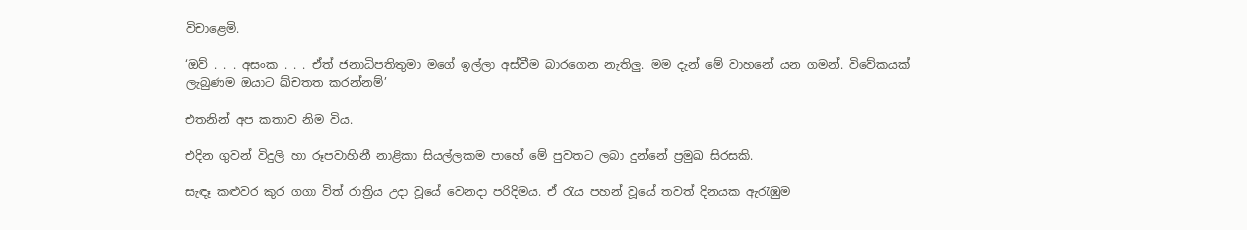විචාළෙමි.

‘ඔව් . . . අසංක . . . ඒත් ජනාධිපතිතුමා මගේ ඉල්ලා අස්වීම බාරගෙන නැතිලු. මම දැන් මේ වාහනේ යන ගමන්. විවේකයක් ලැබුණම ඔයාට ඛ්චතත කරන්නම්’

එතනින් අප කතාව නිම විය.

එදින ගුවන් විදුලි හා රූපවාහිනී නාළිකා සියල්ලකම පාහේ මේ පුවතට ලබා දුන්නේ ප්‍රමුඛ සිරසකි.

සැඳෑ කළුවර කුර ගගා විත් රාත්‍රිය උදා වූයේ වෙනදා පරිදිමය. ඒ රැය පහන් වූයේ තවත් දිනයක ඇරැඹුම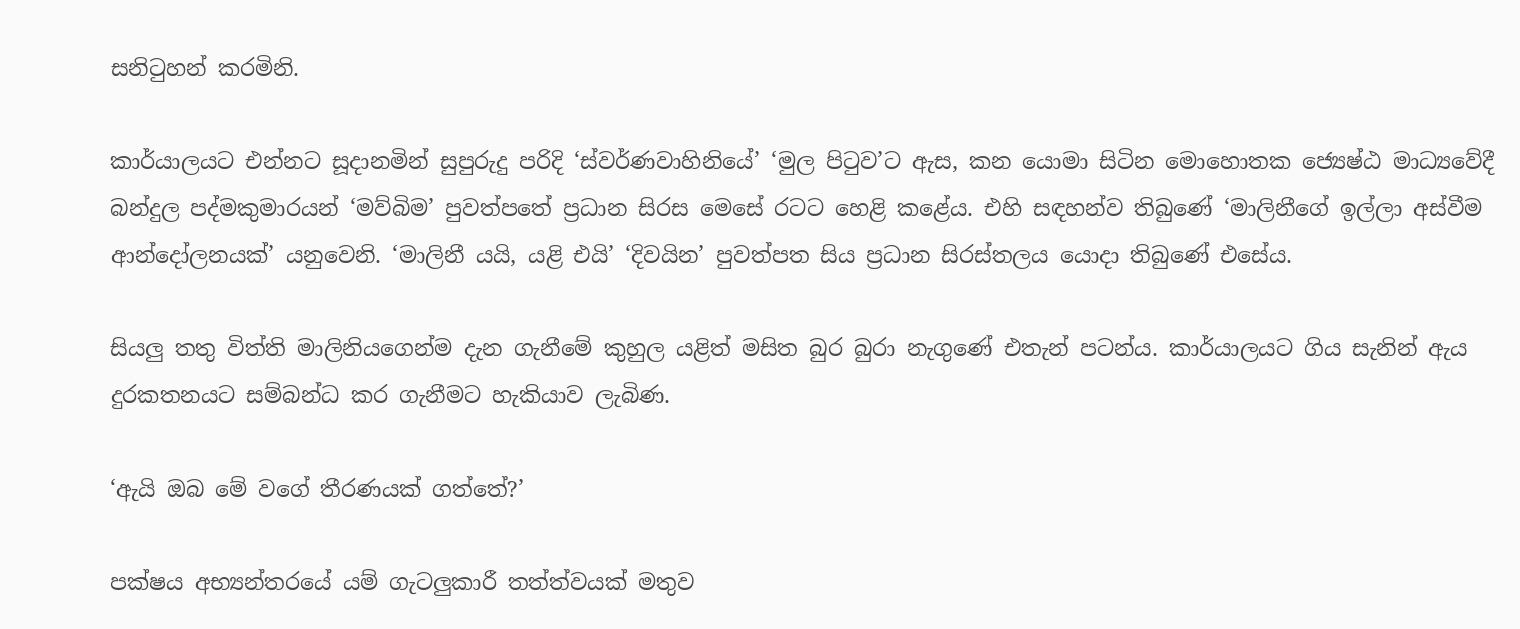සනිටුහන් කරමිනි.

කාර්යාලයට එන්නට සූදානමින් සුපුරුදු පරිදි ‘ස්වර්ණවාහිනියේ’ ‘මුල පිටුව’ට ඇස, කන යොමා සිටින මොහොතක ජ්‍යෙෂ්ඨ මාධ්‍යවේදී බන්දුල පද්මකුමාරයන් ‘මව්බිම’ පුවත්පතේ ප්‍රධාන සිරස මෙසේ රටට හෙළි කළේය. එහි සඳහන්ව තිබුණේ ‘මාලිනීගේ ඉල්ලා අස්වීම ආන්දෝලනයක්’ යනුවෙනි. ‘මාලිනී යයි, යළි එයි’ ‘දිවයින’ පුවත්පත සිය ප්‍රධාන සිරස්තලය යොදා තිබුණේ එසේය.

සියලු තතු විත්ති මාලිනියගෙන්ම දැන ගැනීමේ කුහුල යළිත් මසිත බුර බුරා නැගුණේ එතැන් පටන්ය. කාර්යාලයට ගිය සැනින් ඇය දුරකතනයට සම්බන්ධ කර ගැනීමට හැකියාව ලැබිණ.

‘ඇයි ඔබ මේ වගේ තීරණයක් ගත්තේ?’

පක්ෂය අභ්‍යන්තරයේ යම් ගැටලුකාරී තත්ත්වයක් මතුව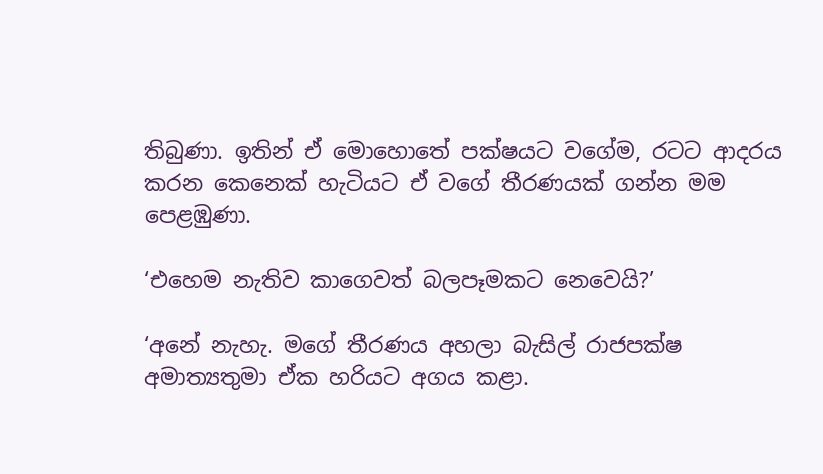තිබුණා. ඉතින් ඒ මොහොතේ පක්ෂයට වගේම, රටට ආදරය කරන කෙනෙක් හැටියට ඒ වගේ තීරණයක් ගන්න මම පෙළඹුණා.

‘එහෙම නැතිව කාගෙවත් බලපෑමකට නෙවෙයි?’

‘අනේ නැහැ. මගේ තීරණය අහලා බැසිල් රාජපක්ෂ අමාත්‍යතුමා ඒක හරියට අගය කළා.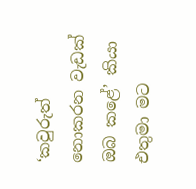‘කවුරුත් නොකරන වැඩක් ඔබ කළේ’ කියා එතුමා මට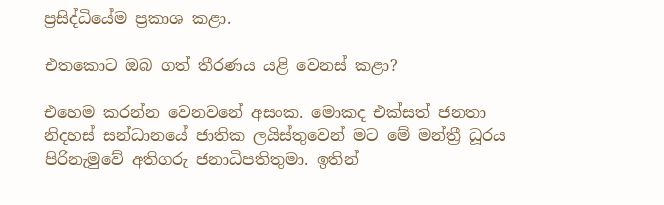ප්‍රසිද්ධියේම ප්‍රකාශ කළා.

එතකොට ඔබ ගත් තීරණය යළි වෙනස් කළා?

එහෙම කරන්න වෙනවනේ අසංක. මොකද එක්සත් ජනතා නිදහස් සන්ධානයේ ජාතික ලයිස්තුවෙන් මට මේ මන්ත්‍රී ධූරය පිරිනැමුවේ අතිගරු ජනාධිපතිතුමා. ඉතින්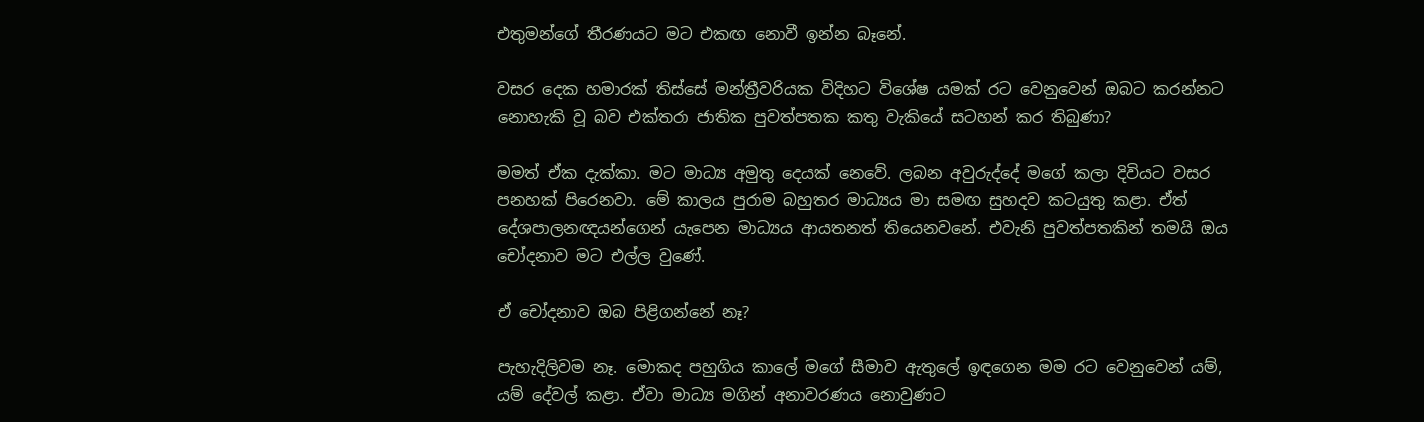එතුමන්ගේ තීරණයට මට එකඟ නොවී ඉන්න බෑනේ.

වසර දෙක හමාරක් තිස්සේ මන්ත්‍රීවරියක විදිහට විශේෂ යමක් රට වෙනුවෙන් ඔබට කරන්නට නොහැකි වූ බව එක්තරා ජාතික පුවත්පතක කතු වැකියේ සටහන් කර තිබුණා?

මමත් ඒක දැක්කා. මට මාධ්‍ය අමුතු දෙයක් නෙවේ. ලබන අවුරුද්දේ මගේ කලා දිවියට වසර පනහක් පිරෙනවා. මේ කාලය පුරාම බහුතර මාධ්‍යය මා සමඟ සුහදව කටයුතු කළා. ඒත් දේශපාලනඥයන්ගෙන් යැපෙන මාධ්‍යය ආයතනත් තියෙනවනේ. එවැනි පුවත්පතකින් තමයි ඔය චෝදනාව මට එල්ල වුණේ.

ඒ චෝදනාව ඔබ පිළිගන්නේ නෑ?

පැහැදිලිවම නෑ. මොකද පහුගිය කාලේ මගේ සීමාව ඇතුලේ ඉඳගෙන මම රට වෙනුවෙන් යම්, යම් දේවල් කළා. ඒවා මාධ්‍ය මගින් අනාවරණය නොවුණට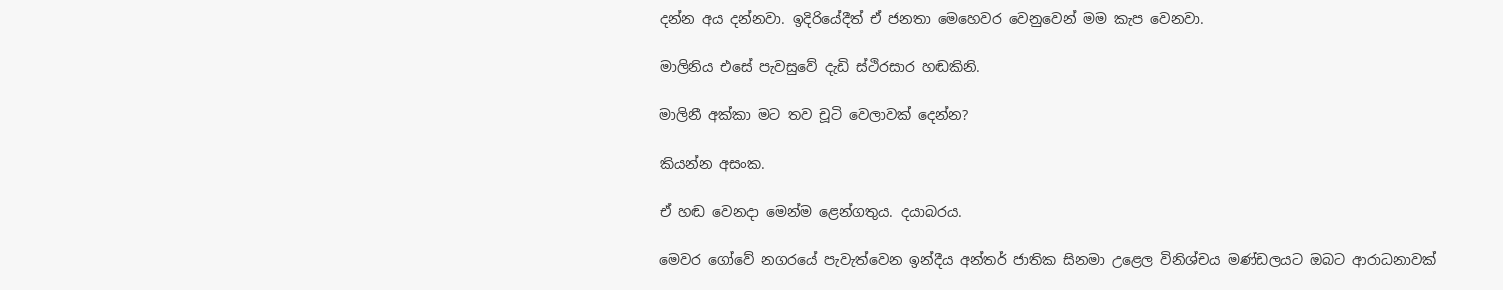දන්න අය දන්නවා. ඉදිරියේදීත් ඒ ජනතා මෙහෙවර වෙනුවෙන් මම කැප වෙනවා.

මාලිනිය එසේ පැවසුවේ දැඩි ස්ථිරසාර හඬකිනි.

මාලිනී අක්කා මට තව චූටි වෙලාවක් දෙන්න?

කියන්න අසංක.

ඒ හඬ වෙනදා මෙන්ම ළෙන්ගතුය. දයාබරය.

මෙවර ගෝවේ නගරයේ පැවැත්වෙන ඉන්දීය අන්තර් ජාතික සිනමා උළෙල විනිශ්චය මණ්ඩලයට ඔබට ආරාධනාවක්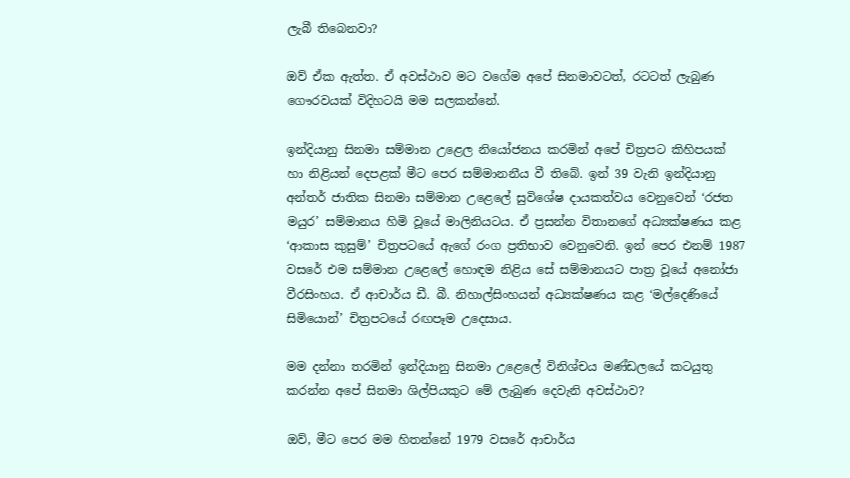ලැබී තිබෙනවා?

ඔව් ඒක ඇත්ත. ඒ අවස්ථාව මට වගේම අපේ සිනමාවටත්, රටටත් ලැබුණ ගෞරවයක් විදිහටයි මම සලකන්නේ.

ඉන්දියානු සිනමා සම්මාන උළෙල නියෝජනය කරමින් අපේ චිත්‍රපට කිහිපයක් හා නිළියන් දෙපළක් මීට පෙර සම්මානනීය වී තිබේ. ඉන් 39 වැනි ඉන්දියානු අන්තර් ජාතික සිනමා සම්මාන උළෙලේ සුවිශේෂ දායකත්වය වෙනුවෙන් ‘රජත මයුර’ සම්මානය හිමි වූයේ මාලිනියටය. ඒ ප්‍රසන්න විතානගේ අධ්‍යක්ෂණය කළ ‘ආකාස කුසුම්’ චිත්‍රපටයේ ඇගේ රංග ප්‍රතිභාව වෙනුවෙනි. ඉන් පෙර එනම් 1987 වසරේ එම සම්මාන උළෙලේ හොඳම නිළිය සේ සම්මානයට පාත්‍ර වූයේ අනෝජා වීරසිංහය. ඒ ආචාර්ය ඩී. බී. නිහාල්සිංහයන් අධ්‍යක්ෂණය කළ ‘මල්දෙණියේ සිමියොන්’ චිත්‍රපටයේ රඟපෑම උදෙසාය.

මම දන්නා තරමින් ඉන්දියානු සිනමා උළෙලේ විනිශ්චය මණ්ඩලයේ කටයුතු කරන්න අපේ සිනමා ශිල්පියකුට මේ ලැබුණ දෙවැනි අවස්ථාව?

ඔව්, මීට පෙර මම හිතන්නේ 1979 වසරේ ආචාර්ය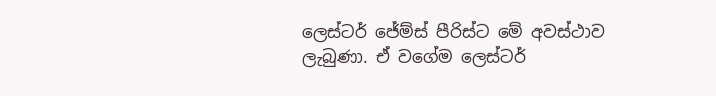ලෙස්ටර් ජේම්ස් පීරිස්ට මේ අවස්ථාව ලැබුණා. ඒ වගේම ලෙස්ටර්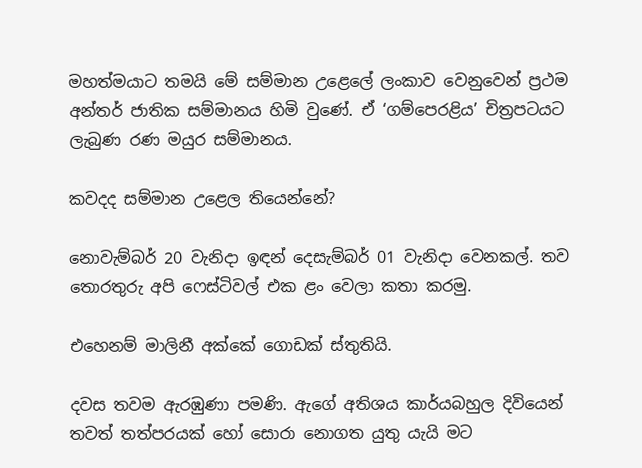මහත්මයාට තමයි මේ සම්මාන උළෙලේ ලංකාව වෙනුවෙන් ප්‍රථම අන්තර් ජාතික සම්මානය හිමි වුණේ. ඒ ‘ගම්පෙරළිය’ චිත්‍රපටයට ලැබුණ රණ මයුර සම්මානය.

කවදද සම්මාන උළෙල තියෙන්නේ?

නොවැම්බර් 20 වැනිදා ඉඳන් දෙසැම්බර් 01 වැනිදා වෙනකල්. තව තොරතුරු අපි ෆෙස්ටිවල් එක ළං වෙලා කතා කරමු.

එහෙනම් මාලිනී අක්කේ ගොඩක් ස්තුතියි.

දවස තවම ඇරඹුණා පමණි. ඇගේ අතිශය කාර්යබහුල දිවියෙන් තවත් තත්පරයක් හෝ සොරා නොගත යුතු යැයි මට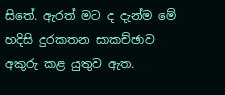සිතේ. ඇරත් මට ද දැන්ම මේ හදිසි දුරකතන සාකච්ඡාව අකුරු කළ යුතුව ඇත.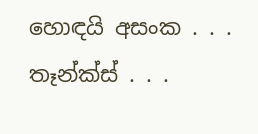හොඳයි අසංක . . . තෑන්ක්ස් . . .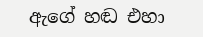ඇගේ හඬ එහා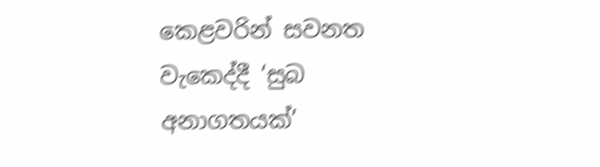කෙළවරින් සවනත වැකෙද්දී ‘සුබ අනාගතයක්’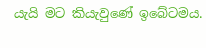යැයි මට කියැවුණේ ඉබේටමය.